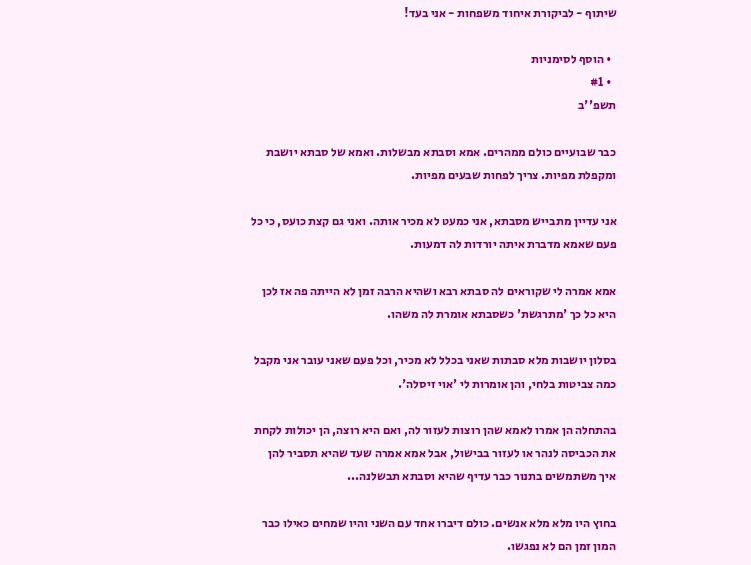שיתוף - לביקורת איחוד משפחות - אני בעד!

  • הוסף לסימניות
  • #1
תשפ''ב

כבר שבועיים כולם ממהרים. אמא וסבתא מבשלות. ואמא של סבתא יושבת ומקפלת מפיות. צריך לפחות שבעים מפיות.

אני עדיין מתבייש מסבתא, אני כמעט לא מכיר אותה. ואני גם קצת כועס, כי כל פעם שאמא מדברת איתה יורדות לה דמעות.

אמא אמרה לי שקוראים לה סבתא רבא ושהיא הרבה זמן לא הייתה פה אז לכן היא כל כך 'מתרגשת' כשסבתא אומרת לה משהו.

בסלון יושבות מלא סבתות שאני בכלל לא מכיר, וכל פעם שאני עובר אני מקבל כמה צביטות בלחי, והן אומרות לי 'אוי זיסלה'.

בהתחלה הן אמרו לאמא שהן רוצות לעזור לה, ואם היא רוצה, הן יכולות לקחת את הכביסה לנהר או לעזור בבישול, אבל אמא אמרה שעד שהיא תסביר להן איך משתמשים בתנור כבר עדיף שהיא וסבתא תבשלנה...

בחוץ היו מלא מלא אנשים. כולם דיברו אחד עם השני והיו שמחים כאילו כבר המון זמן הם לא נפגשו.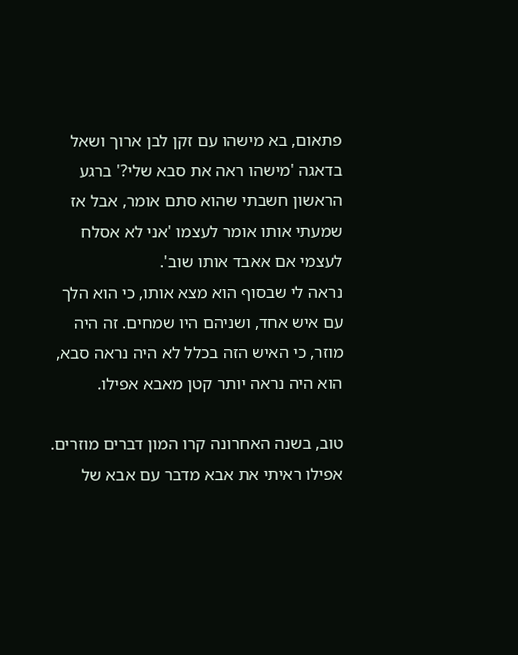פתאום, בא מישהו עם זקן לבן ארוך ושאל בדאגה 'מישהו ראה את סבא שלי?' ברגע הראשון חשבתי שהוא סתם אומר, אבל אז שמעתי אותו אומר לעצמו 'אני לא אסלח לעצמי אם אאבד אותו שוב'.
נראה לי שבסוף הוא מצא אותו, כי הוא הלך עם איש אחד, ושניהם היו שמחים. זה היה מוזר, כי האיש הזה בכלל לא היה נראה סבא, הוא היה נראה יותר קטן מאבא אפילו.

טוב, בשנה האחרונה קרו המון דברים מוזרים. אפילו ראיתי את אבא מדבר עם אבא של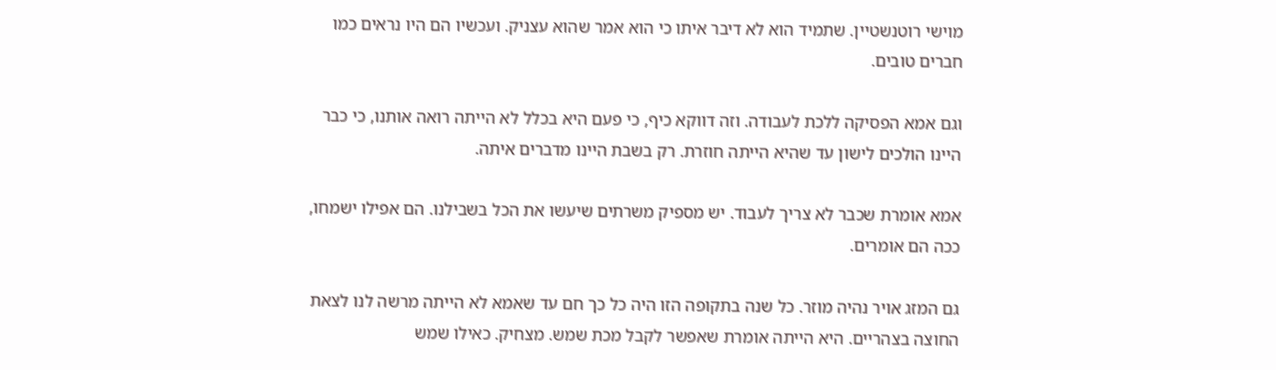מוישי רוטנשטיין. שתמיד הוא לא דיבר איתו כי הוא אמר שהוא עצניק. ועכשיו הם היו נראים כמו חברים טובים.

וגם אמא הפסיקה ללכת לעבודה. וזה דווקא כיף, כי פעם היא בכלל לא הייתה רואה אותנו, כי כבר היינו הולכים לישון עד שהיא הייתה חוזרת. רק בשבת היינו מדברים איתה.

אמא אומרת שכבר לא צריך לעבוד. יש מספיק משרתים שיעשו את הכל בשבילנו. הם אפילו ישמחו, ככה הם אומרים.

גם המזג אויר נהיה מוזר. כל שנה בתקופה הזו היה כל כך חם עד שאמא לא הייתה מרשה לנו לצאת החוצה בצהריים. היא הייתה אומרת שאפשר לקבל מכת שמש. מצחיק. כאילו שמש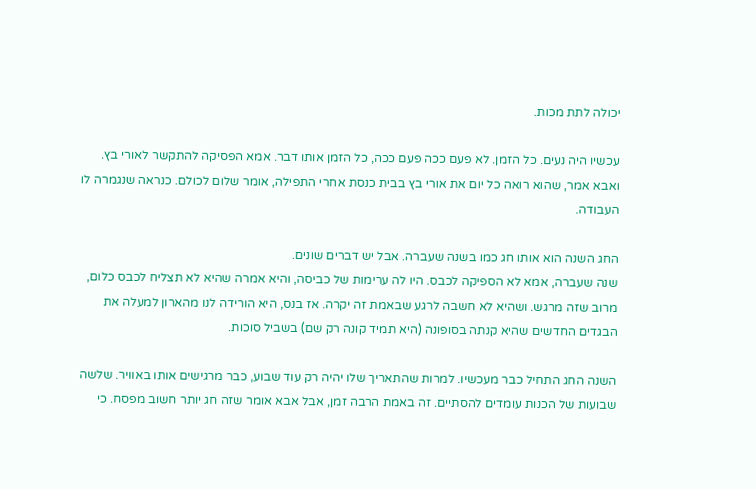יכולה לתת מכות.

עכשיו היה נעים. כל הזמן. לא פעם ככה פעם ככה, כל הזמן אותו דבר. אמא הפסיקה להתקשר לאורי בץ. ואבא אמר, שהוא רואה כל יום את אורי בץ בבית כנסת אחרי התפילה, אומר שלום לכולם. כנראה שנגמרה לו העבודה.

החג השנה הוא אותו חג כמו בשנה שעברה. אבל יש דברים שונים.
שנה שעברה, אמא לא הספיקה לכבס. היו לה ערימות של כביסה, והיא אמרה שהיא לא תצליח לכבס כלום, מרוב שזה מרגש. ושהיא לא חשבה לרגע שבאמת זה יקרה. אז בנס, היא הורידה לנו מהארון למעלה את הבגדים החדשים שהיא קנתה בסופונה (היא תמיד קונה רק שם) בשביל סוכות.

השנה החג התחיל כבר מעכשיו. למרות שהתאריך שלו יהיה רק עוד שבוע, כבר מרגישים אותו באוויר. שלשה שבועות של הכנות עומדים להסתיים. זה באמת הרבה זמן, אבל אבא אומר שזה חג יותר חשוב מפסח. כי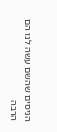הניסים שהשם עשה לנו הם הרבה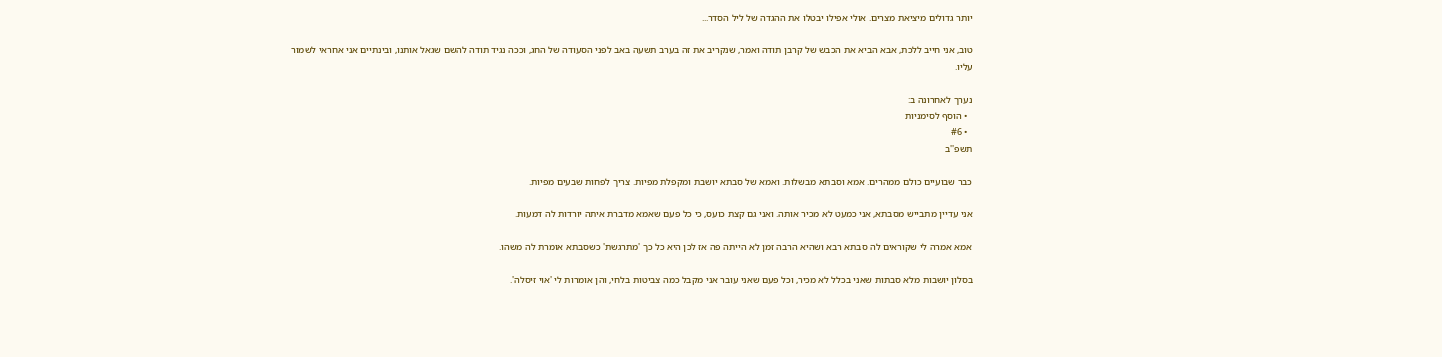יותר גדולים מיציאת מצרים. אולי אפילו יבטלו את ההגדה של ליל הסדר...

טוב, אני חייב ללכת, אבא הביא את הכבש של קרבן תודה ואמר, שנקריב את זה בערב תשעה באב לפני הסעודה של החג, וככה נגיד תודה להשם שגאל אותנו, ובינתיים אני אחראי לשמור עליו.

נערך לאחרונה ב:
  • הוסף לסימניות
  • #6
תשפ''ב

כבר שבועיים כולם ממהרים. אמא וסבתא מבשלות. ואמא של סבתא יושבת ומקפלת מפיות. צריך לפחות שבעים מפיות.

אני עדיין מתבייש מסבתא, אני כמעט לא מכיר אותה. ואני גם קצת כועס, כי כל פעם שאמא מדברת איתה יורדות לה דמעות.

אמא אמרה לי שקוראים לה סבתא רבא ושהיא הרבה זמן לא הייתה פה אז לכן היא כל כך 'מתרגשת' כשסבתא אומרת לה משהו.

בסלון יושבות מלא סבתות שאני בכלל לא מכיר, וכל פעם שאני עובר אני מקבל כמה צביטות בלחי, והן אומרות לי 'אוי זיסלה'.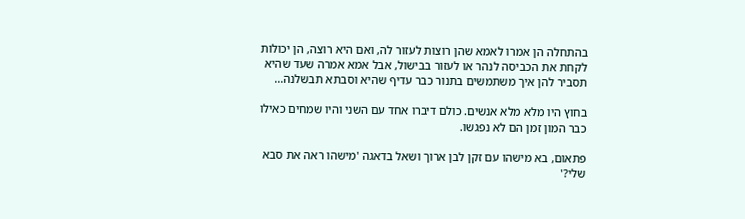בהתחלה הן אמרו לאמא שהן רוצות לעזור לה, ואם היא רוצה, הן יכולות לקחת את הכביסה לנהר או לעזור בבישול, אבל אמא אמרה שעד שהיא תסביר להן איך משתמשים בתנור כבר עדיף שהיא וסבתא תבשלנה...

בחוץ היו מלא מלא אנשים. כולם דיברו אחד עם השני והיו שמחים כאילו כבר המון זמן הם לא נפגשו.

פתאום, בא מישהו עם זקן לבן ארוך ושאל בדאגה 'מישהו ראה את סבא שלי?'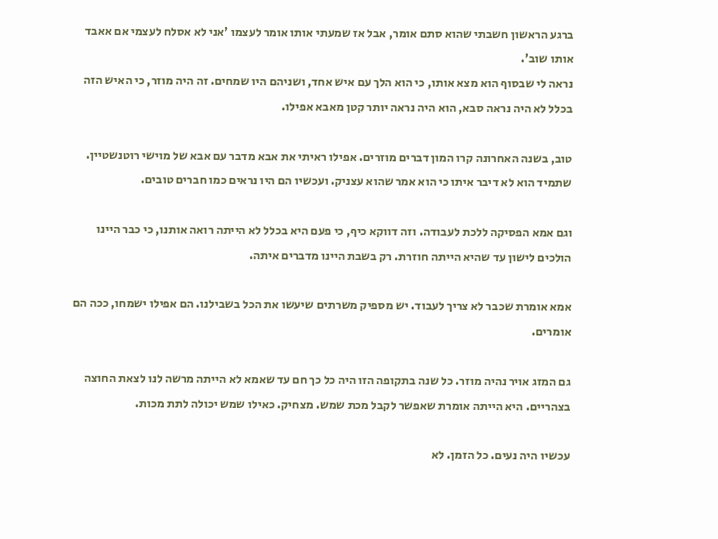ברגע הראשון חשבתי שהוא סתם אומר, אבל אז שמעתי אותו אומר לעצמו 'אני לא אסלח לעצמי אם אאבד אותו שוב'.
נראה לי שבסוף הוא מצא אותו, כי הוא הלך עם איש אחד, ושניהם היו שמחים. זה היה מוזר, כי האיש הזה בכלל לא היה נראה סבא, הוא היה נראה יותר קטן מאבא אפילו.

טוב, בשנה האחרונה קרו המון דברים מוזרים. אפילו ראיתי את אבא מדבר עם אבא של מוישי רוטנשטיין. שתמיד הוא לא דיבר איתו כי הוא אמר שהוא עצניק. ועכשיו הם היו נראים כמו חברים טובים.

וגם אמא הפסיקה ללכת לעבודה. וזה דווקא כיף, כי פעם היא בכלל לא הייתה רואה אותנו, כי כבר היינו הולכים לישון עד שהיא הייתה חוזרת. רק בשבת היינו מדברים איתה.

אמא אומרת שכבר לא צריך לעבוד. יש מספיק משרתים שיעשו את הכל בשבילנו. הם אפילו ישמחו, ככה הם אומרים.

גם המזג אויר נהיה מוזר. כל שנה בתקופה הזו היה כל כך חם עד שאמא לא הייתה מרשה לנו לצאת החוצה בצהריים. היא הייתה אומרת שאפשר לקבל מכת שמש. מצחיק. כאילו שמש יכולה לתת מכות.

עכשיו היה נעים. כל הזמן. לא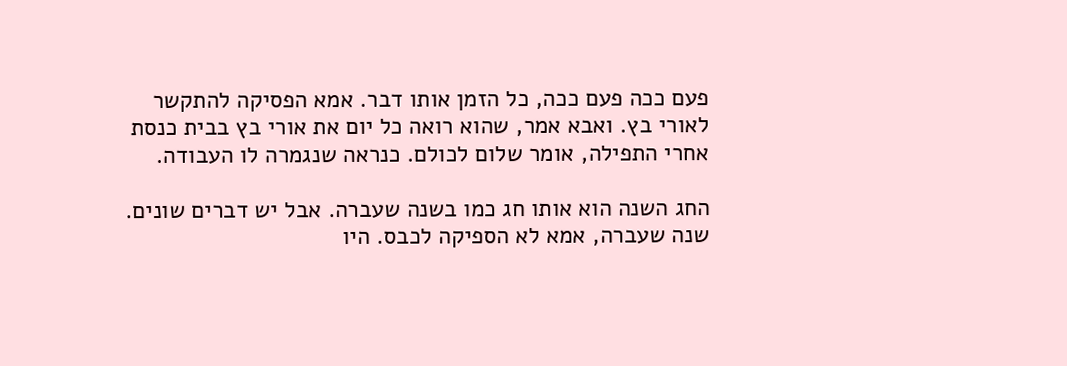פעם ככה פעם ככה, כל הזמן אותו דבר. אמא הפסיקה להתקשר לאורי בץ. ואבא אמר, שהוא רואה כל יום את אורי בץ בבית כנסת אחרי התפילה, אומר שלום לכולם. כנראה שנגמרה לו העבודה.

החג השנה הוא אותו חג כמו בשנה שעברה. אבל יש דברים שונים.
שנה שעברה, אמא לא הספיקה לכבס. היו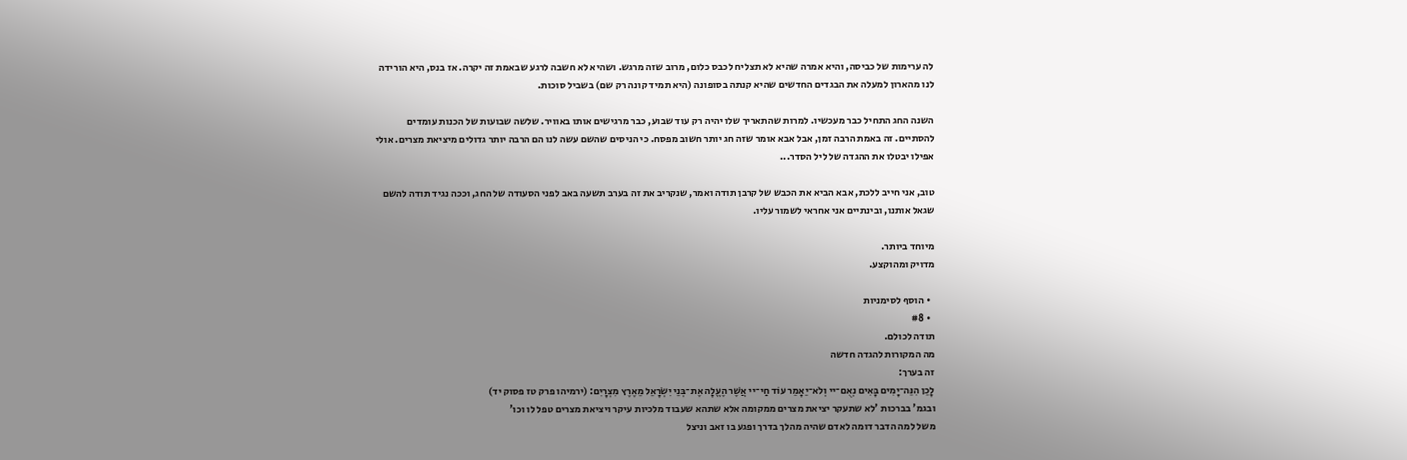לה ערימות של כביסה, והיא אמרה שהיא לא תצליח לכבס כלום, מרוב שזה מרגש. ושהיא לא חשבה לרגע שבאמת זה יקרה. אז בנס, היא הורידה לנו מהארון למעלה את הבגדים החדשים שהיא קנתה בסופונה (היא תמיד קונה רק שם) בשביל סוכות.

השנה החג התחיל כבר מעכשיו. למרות שהתאריך שלו יהיה רק עוד שבוע, כבר מרגישים אותו באוויר. שלשה שבועות של הכנות עומדים להסתיים. זה באמת הרבה זמן, אבל אבא אומר שזה חג יותר חשוב מפסח. כי הניסים שהשם עשה לנו הם הרבה יותר גדולים מיציאת מצרים. אולי אפילו יבטלו את ההגדה של ליל הסדר...

טוב, אני חייב ללכת, אבא הביא את הכבש של קרבן תודה ואמר, שנקריב את זה בערב תשעה באב לפני הסעודה של החג, וככה נגיד תודה להשם שגאל אותנו, ובינתיים אני אחראי לשמור עליו.

מיוחד ביותר.
מדויק ומהוקצע.

  • הוסף לסימניות
  • #8
תודה לכולם.
מה המקורות להגדה חדשה
זה בערך:
לָכֵן הִנֵּה־יָמִים בָּאִים נְאֻם־יי וְלֹא־יֵאָמֵר עוֹד חַי־יי אֲשֶׁר הֶעֱלָה אֶת־בְּנֵי יִשְׂרָאֵל מֵאֶרֶץ מִצְרָיִם: (ירמיהו פרק טז פסוק יד)
ובגמ' בברכות 'לא שתעקר יציאת מצרים ממקומה אלא שתהא שעבוד מלכיות עיקר ויציאת מצרים טפל לו וכו'
משל למה הדבר דומה לאדם שהיה מהלך בדרך ופגע בו זאב וניצל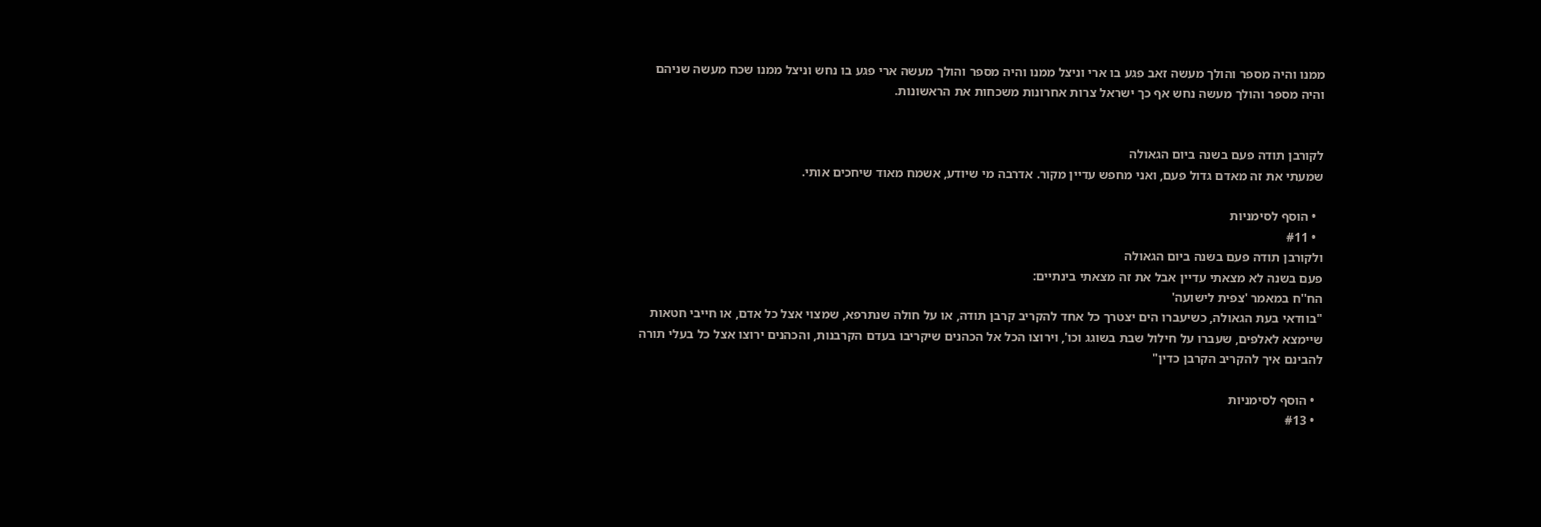ממנו והיה מספר והולך מעשה זאב פגע בו ארי וניצל ממנו והיה מספר והולך מעשה ארי פגע בו נחש וניצל ממנו שכח מעשה שניהם והיה מספר והולך מעשה נחש אף כך ישראל צרות אחרונות משכחות את הראשונות.


לקורבן תודה פעם בשנה ביום הגאולה
שמעתי את זה מאדם גדול פעם, ואני מחפש עדיין מקור. אדרבה מי שיודע, אשמח מאוד שיחכים אותי.

  • הוסף לסימניות
  • #11
ולקורבן תודה פעם בשנה ביום הגאולה
פעם בשנה לא מצאתי עדיין אבל את זה מצאתי בינתיים:
הח''ח במאמר 'צפית לישועה'
"בוודאי בעת הגאולה, כשיעברו הים יצטרך כל אחד להקריב קרבן תודה, או על חולה שנתרפא, שמצוי אצל כל אדם, או חייבי חטאות שיימצא לאלפים, שעברו על חילול שבת בשוגג וכו', וירוצו הכל אל הכהנים שיקריבו בעדם הקרבנות, והכהנים ירוצו אצל כל בעלי תורה להבינם איך להקריב הקרבן כדין"

  • הוסף לסימניות
  • #13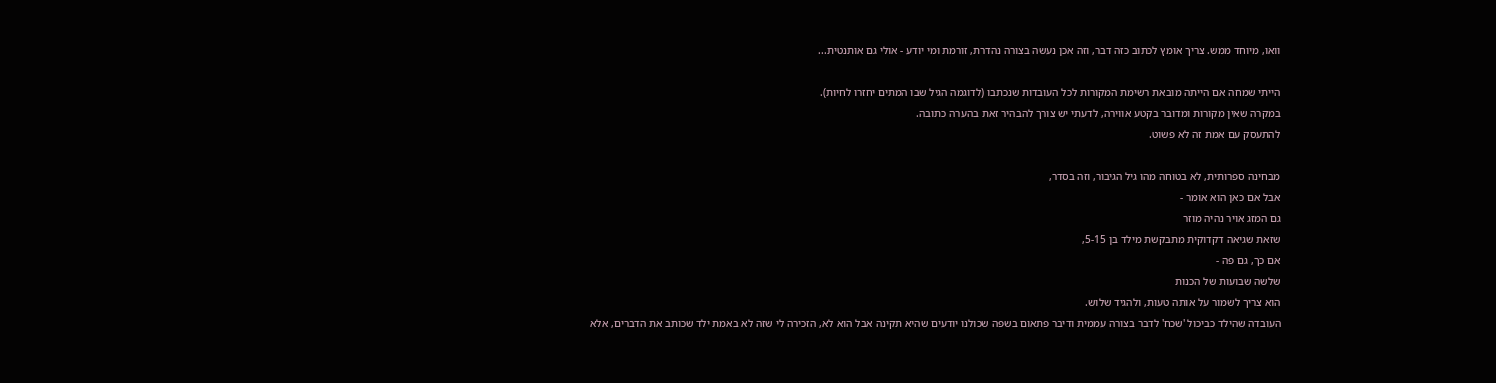וואו, מיוחד ממש. צריך אומץ לכתוב כזה דבר, וזה אכן נעשה בצורה נהדרת, זורמת ומי יודע - אולי גם אותנטית...

הייתי שמחה אם הייתה מובאת רשימת המקורות לכל העובדות שנכתבו (לדוגמה הגיל שבו המתים יחזרו לחיות).
במקרה שאין מקורות ומדובר בקטע אווירה, לדעתי יש צורך להבהיר זאת בהערה כתובה.
להתעסק עם אמת זה לא פשוט.

מבחינה ספרותית, לא בטוחה מהו גיל הגיבור, וזה בסדר,
אבל אם כאן הוא אומר -
גם המזג אויר נהיה מוזר
שזאת שגיאה דקדוקית מתבקשת מילד בן 5-15,
אם כך, גם פה -
שלשה שבועות של הכנות
הוא צריך לשמור על אותה טעות, ולהגיד שלוש.
העובדה שהילד כביכול 'שכח' לדבר בצורה עממית ודיבר פתאום בשפה שכולנו יודעים שהיא תקינה אבל הוא לא, הזכירה לי שזה לא באמת ילד שכותב את הדברים, אלא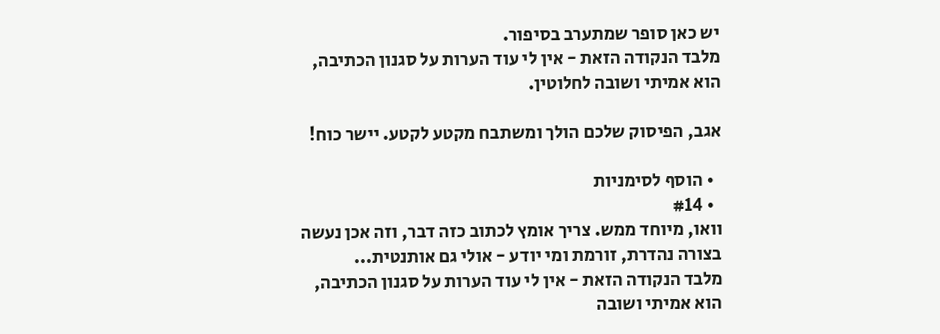יש כאן סופר שמתערב בסיפור.
מלבד הנקודה הזאת - אין לי עוד הערות על סגנון הכתיבה, הוא אמיתי ושובה לחלוטין.

אגב, הפיסוק שלכם הולך ומשתבח מקטע לקטע. יישר כוח!

  • הוסף לסימניות
  • #14
וואו, מיוחד ממש. צריך אומץ לכתוב כזה דבר, וזה אכן נעשה בצורה נהדרת, זורמת ומי יודע - אולי גם אותנטית...
מלבד הנקודה הזאת - אין לי עוד הערות על סגנון הכתיבה, הוא אמיתי ושובה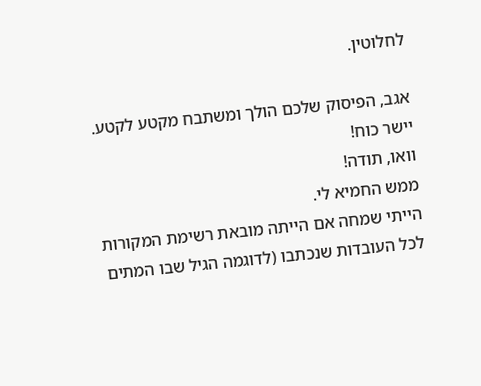לחלוטין.

אגב, הפיסוק שלכם הולך ומשתבח מקטע לקטע. יישר כוח!
וואו, תודה!
ממש החמיא לי.
הייתי שמחה אם הייתה מובאת רשימת המקורות לכל העובדות שנכתבו (לדוגמה הגיל שבו המתים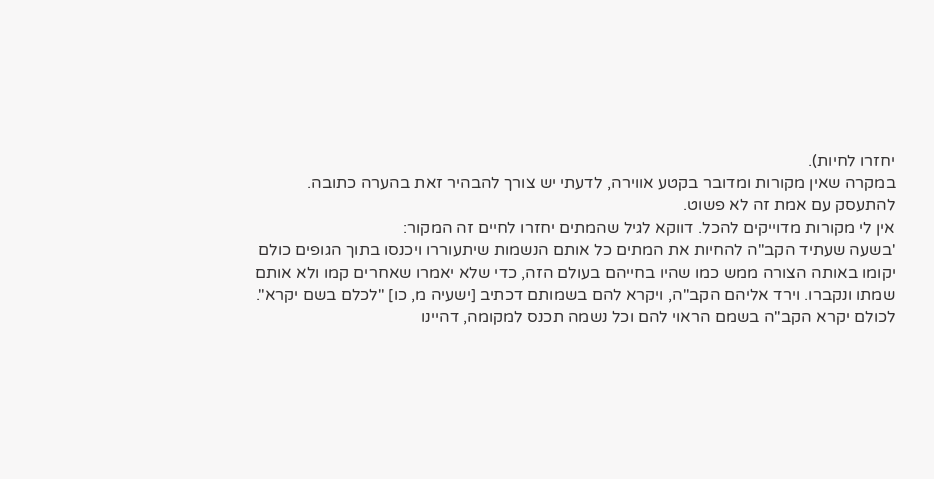יחזרו לחיות).
במקרה שאין מקורות ומדובר בקטע אווירה, לדעתי יש צורך להבהיר זאת בהערה כתובה.
להתעסק עם אמת זה לא פשוט.
אין לי מקורות מדוייקים להכל. דווקא לגיל שהמתים יחזרו לחיים זה המקור:
'בשעה שעתיד הקב"ה להחיות את המתים כל אותם הנשמות שיתעוררו ויכנסו בתוך הגופים כולם יקומו באותה הצורה ממש כמו שהיו בחייהם בעולם הזה, כדי שלא יאמרו שאחרים קמו ולא אותם שמתו ונקברו. וירד אליהם הקב"ה, ויקרא להם בשמותם דכתיב [ישעיה מ, כו] "לכלם בשם יקרא". לכולם יקרא הקב"ה בשמם הראוי להם וכל נשמה תכנס למקומה, דהיינו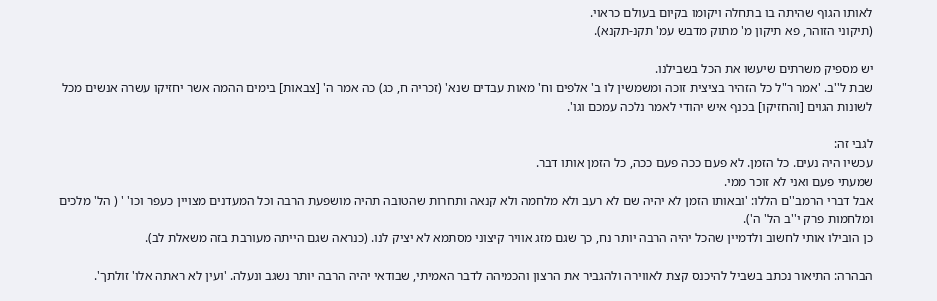לאותו הגוף שהיתה בו בתחלה ויקומו בקיום בעולם כראוי.
(תיקוני הזוהר, פא תיקון מ' מתוק מדבש עמ' תקנ-תקנא).

יש מספיק משרתים שיעשו את הכל בשבילנו.
שבת ל''ב. 'אמר ר"ל כל הזהיר בציצית זוכה ומשמשין לו ב' אלפים וח' מאות עבדים שנא' (זכריה ח, כג) כה אמר ה' [צבאות] בימים ההמה אשר יחזיקו עשרה אנשים מכל לשונות הגוים [והחזיקו] בכנף איש יהודי לאמר נלכה עמכם וגו'.

לגבי זה:
עכשיו היה נעים. כל הזמן. לא פעם ככה פעם ככה, כל הזמן אותו דבר.
שמעתי פעם ואני לא זוכר ממי.
אבל דברי הרמב''ם הללו: 'ובאותו הזמן לא יהיה שם לא רעב ולא מלחמה ולא קנאה ותחרות שהטובה תהיה מושפעת הרבה וכל המעדנים מצויין כעפר וכו' ' ( הל' מלכים ומלחמות פרק י''ב הל' ה').
כן הובילו אותי לחשוב ולדמיין שהכל יהיה הרבה יותר נח, כך שגם מזג אוויר קיצוני מסתמא לא יציק לנו. (כנראה שגם הייתה מעורבת בזה משאלת לב).

הבהרה: התיאור נכתב בשביל להיכנס קצת לאווירה ולהגביר את הרצון והכמיהה לדבר האמיתי, שבודאי יהיה הרבה יותר נשגב ונעלה. 'ועין לא ראתה אלו' זולתך'.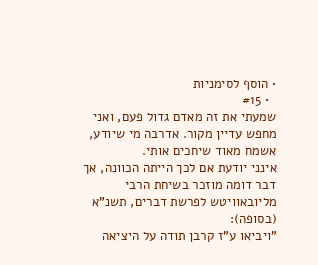• הוסף לסימניות
  • #15
שמעתי את זה מאדם גדול פעם, ואני מחפש עדיין מקור. אדרבה מי שיודע, אשמח מאוד שיחכים אותי.
אינני יודעת אם לכך הייתה הכוונה, אך דבר דומה מוזכר בשיחת הרבי מליובאוויטש לפרשת דברים, תשנ"א (בסופה):
"ויביאו ע"ז קרבן תודה על היציאה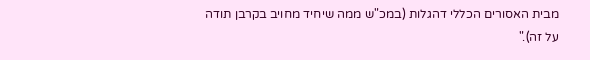מבית האסורים הכללי דהגלות (במכ"ש ממה שיחיד מחויב בקרבן תודה על זה)."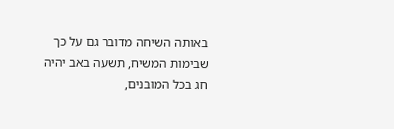באותה השיחה מדובר גם על כך שבימות המשיח, תשעה באב יהיה חג בכל המובנים,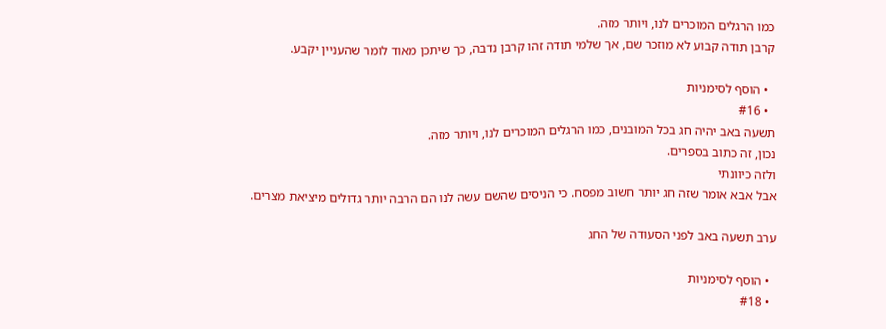כמו הרגלים המוכרים לנו, ויותר מזה.
קרבן תודה קבוע לא מוזכר שם, אך שלמי תודה זהו קרבן נדבה, כך שיתכן מאוד לומר שהעניין יקבע.

  • הוסף לסימניות
  • #16
תשעה באב יהיה חג בכל המובנים, כמו הרגלים המוכרים לנו, ויותר מזה.
נכון, זה כתוב בספרים.
ולזה כיוונתי
אבל אבא אומר שזה חג יותר חשוב מפסח. כי הניסים שהשם עשה לנו הם הרבה יותר גדולים מיציאת מצרים.

ערב תשעה באב לפני הסעודה של החג

  • הוסף לסימניות
  • #18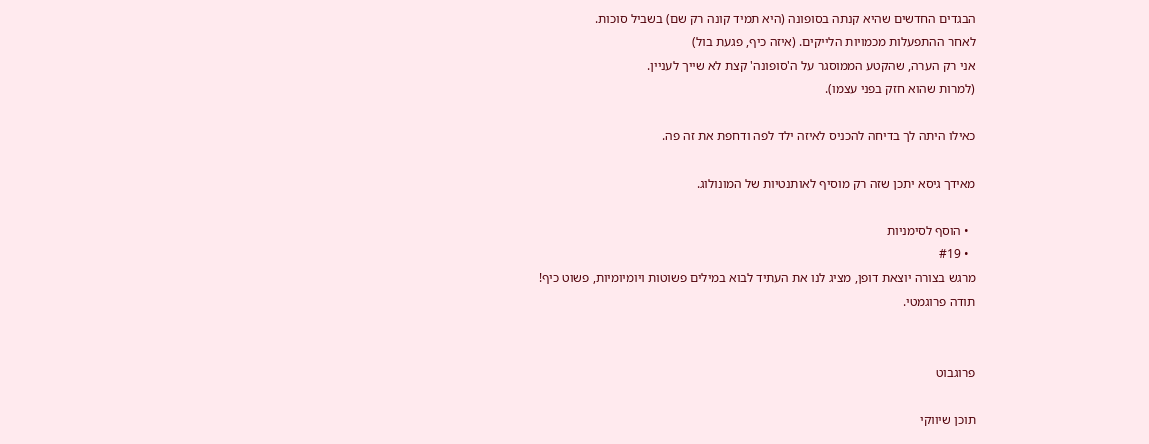הבגדים החדשים שהיא קנתה בסופונה (היא תמיד קונה רק שם) בשביל סוכות.
לאחר ההתפעלות מכמויות הלייקים. (איזה כיף, פגעת בול)
אני רק הערה, שהקטע הממוסגר על ה'סופונה' קצת לא שייך לעניין.
(למרות שהוא חזק בפני עצמו).

כאילו היתה לך בדיחה להכניס לאיזה ילד לפה ודחפת את זה פה.

מאידך גיסא יתכן שזה רק מוסיף לאותנטיות של המונולוג.

  • הוסף לסימניות
  • #19
מרגש בצורה יוצאת דופן, מציג לנו את העתיד לבוא במילים פשוטות ויומיומיות, פשוט כיף!
תודה פרוגמטי.


פרוגבוט

תוכן שיווקי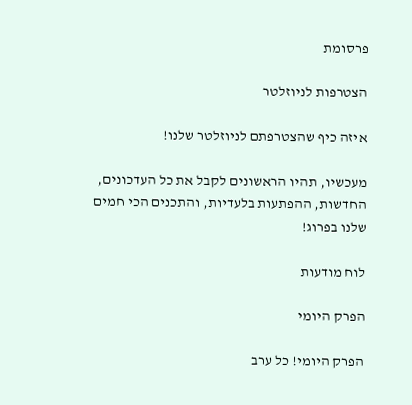פרסומת

הצטרפות לניוזלטר

איזה כיף שהצטרפתם לניוזלטר שלנו!

מעכשיו, תהיו הראשונים לקבל את כל העדכונים, החדשות, ההפתעות בלעדיות, והתכנים הכי חמים שלנו בפרוג!

לוח מודעות

הפרק היומי

הפרק היומי! כל ערב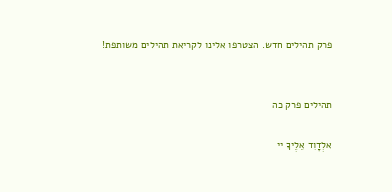פרק תהילים חדש. הצטרפו אלינו לקריאת תהילים משותפת!


תהילים פרק כה

אלְדָוִד אֵלֶיךָ יי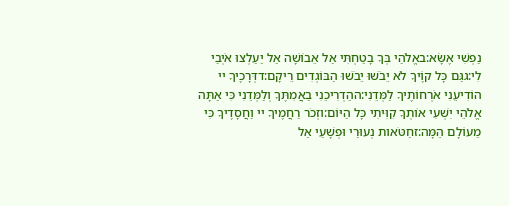נַפְשִׁי אֶשָּׂא:באֱלֹהַי בְּךָ בָטַחְתִּי אַל אֵבוֹשָׁה אַל יַעַלְצוּ אֹיְבַי לִי:גגַּם כָּל קוֶֹיךָ לֹא יֵבֹשׁוּ יֵבֹשׁוּ הַבּוֹגְדִים רֵיקָם:דדְּרָכֶיךָ יי הוֹדִיעֵנִי אֹרְחוֹתֶיךָ לַמְּדֵנִי:ההַדְרִיכֵנִי בַאֲמִתֶּךָ וְלַמְּדֵנִי כִּי אַתָּה אֱלֹהֵי יִשְׁעִי אוֹתְךָ קִוִּיתִי כָּל הַיּוֹם:וזְכֹר רַחֲמֶיךָ יי וַחֲסָדֶיךָ כִּי מֵעוֹלָם הֵמָּה:זחַטֹּאות נְעוּרַי וּפְשָׁעַי אַל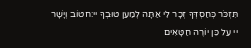תִּזְכֹּר כְּחַסְדְּךָ זְכָר לִי אַתָּה לְמַעַן טוּבְךָ יי:חטוֹב וְיָשָׁר יי עַל כֵּן יוֹרֶה חַטָּאִים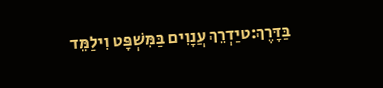בַּדָּרֶךְ:טיַדְרֵךְ עֲנָוִים בַּמִּשְׁפָּט וִילַמֵּד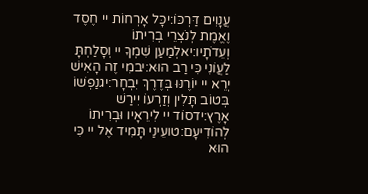עֲנָוִים דַּרְכּוֹ:יכָּל אָרְחוֹת יי חֶסֶד וֶאֱמֶת לְנֹצְרֵי בְרִיתוֹ וְעֵדֹתָיו:יאלְמַעַן שִׁמְךָ יי וְסָלַחְתָּ לַעֲוֹנִי כִּי רַב הוּא:יבמִי זֶה הָאִישׁ יְרֵא יי יוֹרֶנּוּ בְּדֶרֶךְ יִבְחָר:יגנַפְשׁוֹ בְּטוֹב תָּלִין וְזַרְעוֹ יִירַשׁ אָרֶץ:ידסוֹד יי לִירֵאָיו וּבְרִיתוֹ לְהוֹדִיעָם:טועֵינַי תָּמִיד אֶל יי כִּי הוּא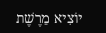יוֹצִיא מֵרֶשֶׁת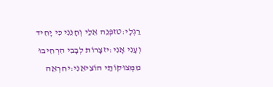רַגְלָי:טזפְּנֵה אֵלַי וְחָנֵּנִי כִּי יָחִיד וְעָנִי אָנִי:יזצָרוֹת לְבָבִי הִרְחִיבוּ מִמְּצוּקוֹתַי הוֹצִיאֵנִי:יחרְאֵה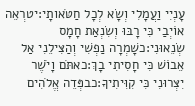עָנְיִי וַעֲמָלִי וְשָׂא לְכָל חַטֹּאותָי:יטרְאֵה אוֹיְבַי כִּי רָבּוּ וְשִׂנְאַת חָמָס שְׂנֵאוּנִי:כשָׁמְרָה נַפְשִׁי וְהַצִּילֵנִי אַל אֵבוֹשׁ כִּי חָסִיתִי בָךְ:כאתֹּם וָיֹשֶׁר יִצְּרוּנִי כִּי קִוִּיתִיךָ:כבפְּדֵה אֱלֹהִים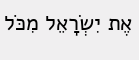אֶת יִשְׂרָאֵל מִכֹּל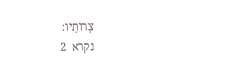צָרוֹתָיו:
נקרא  2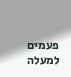פעמים
למעלה